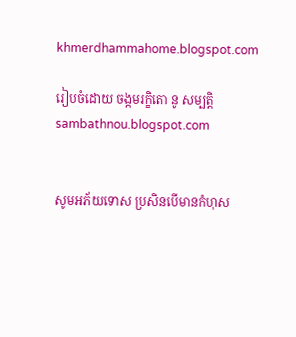khmerdhammahome.blogspot.com

រៀបចំដោយ ចង្កមរក្ខិតោ នូ សម្បត្តិ sambathnou.blogspot.com


សូមអភ័យទោស ប្រសិនបើមានកំហុស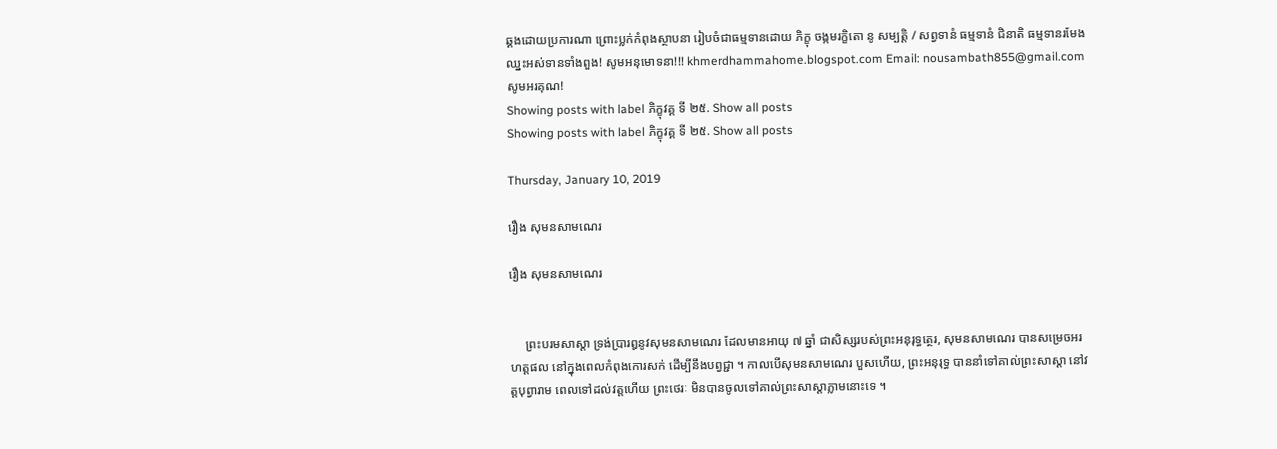ឆ្គងដោយប្រការណា ព្រោះប្លក់កំពុងស្ថាបនា រៀបចំជាធម្មទានដោយ ភិក្ខុ ចង្កមរក្ខិតោ នូ សម្បត្តិ / សព្វទានំ ធម្មទានំ ជិនាតិ ធម្មទានរមែងឈ្នះអស់ទានទាំងពួង! សូមអនុមោទនា!!! khmerdhammahome.blogspot.com Email: nousambath855@gmail.com សូមអរគុណ!
Showing posts with label ភិក្ខុវគ្គ ទី ២៥. Show all posts
Showing posts with label ភិក្ខុវគ្គ ទី ២៥. Show all posts

Thursday, January 10, 2019

រឿង សុមនសាមណេរ

រឿង សុមនសាមណេរ


     ព្រះបរមសាស្តា ទ្រង់ប្រារឰនូវសុមនសាមណេរ ដែលមានឣាយុ ៧ ឆ្នាំ ជាសិស្សរបស់ព្រះឣនុរុទ្ធត្ថេរ, សុមនសាមណេរ បានសម្រេចឣរហត្តផល នៅក្នុងពេលកំពុងកោរសក់ ដើម្បីនឹងបព្វជ្ជា ។ កាលបើសុមនសាមណេរ បួសហើយ, ព្រះឣនុរុទ្ធ បាននាំទៅគាល់ព្រះសាស្តា នៅវត្តបុព្វារាម ពេលទៅដល់វត្តហើយ ព្រះថេរៈ មិនបានចូលទៅគាល់ព្រះសាស្តាភ្លាមនោះទេ ។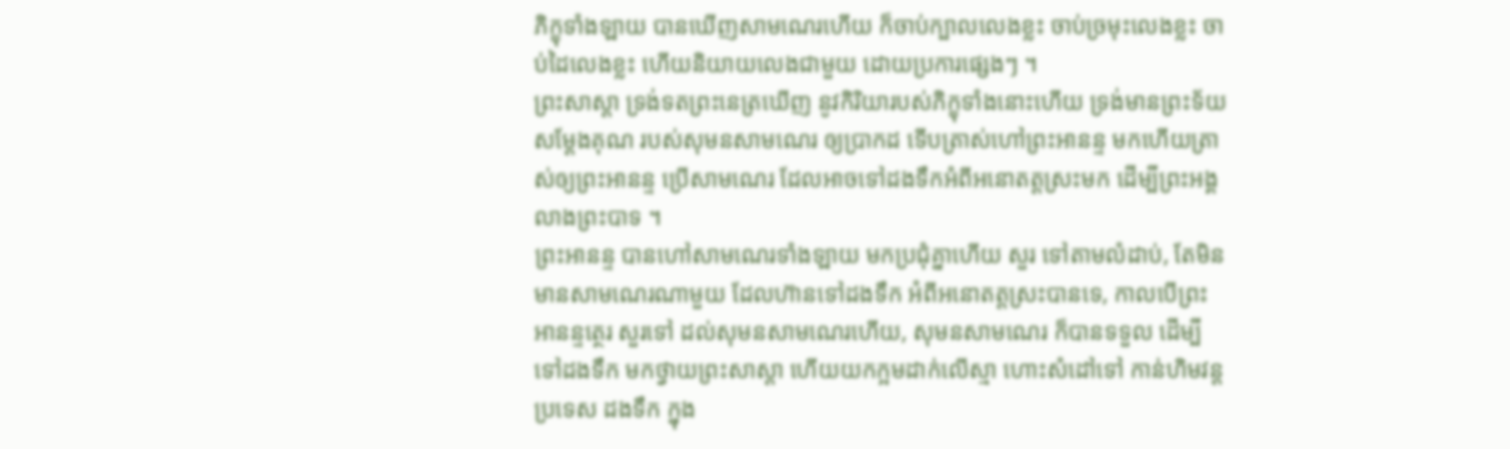ភិក្ខុទាំងឡាយ បានឃើញសាមណេរហើយ ក៏ចាប់ក្បាលលេងខ្លះ ចាប់ច្រមុះលេងខ្លះ ចាប់ដៃលេងខ្លះ ហើយនិយាយលេងជាមួយ ដោយប្រការផ្សេងៗ ។
ព្រះសាស្តា ទ្រង់ទតព្រះនេត្រឃើញ នូវកិរិយារបស់ភិក្ខុទាំងនោះហើយ ទ្រង់មានព្រះទ័យសម្តែងគុណ របស់សុមនសាមណេរ ឲ្យប្រាកដ ទើបត្រាស់ហៅព្រះឣានន្ទ មកហើយត្រាស់ឲ្យព្រះឣានន្ទ ប្រើសាមណេរ ដែលឣាចទៅដងទឹកអំពីឣនោតត្តស្រះមក ដើម្បីព្រះឣង្គលាងព្រះបាទ ។
ព្រះឣានន្ទ បានហៅសាមណេរទាំងឡាយ មកប្រជុំគ្នាហើយ សួរ ទៅតាមលំដាប់, តែមិនមានសាមណេរណាមួយ ដែលហ៊ានទៅដងទឹក ឣំពីឣនោតត្តស្រះបានទេ, កាលបើព្រះឣានន្ទត្ថេរ សួរទៅ ដល់សុមនសាមណេរហើយ, សុមនសាមណេរ ក៏បានទទួល ដើម្បីទៅដងទឹក មកថ្វាយព្រះសាស្តា ហើយយកក្អមដាក់លើស្មា ហោះសំដៅទៅ កាន់ហិមវន្តប្រទេស ដងទឹក ក្នុង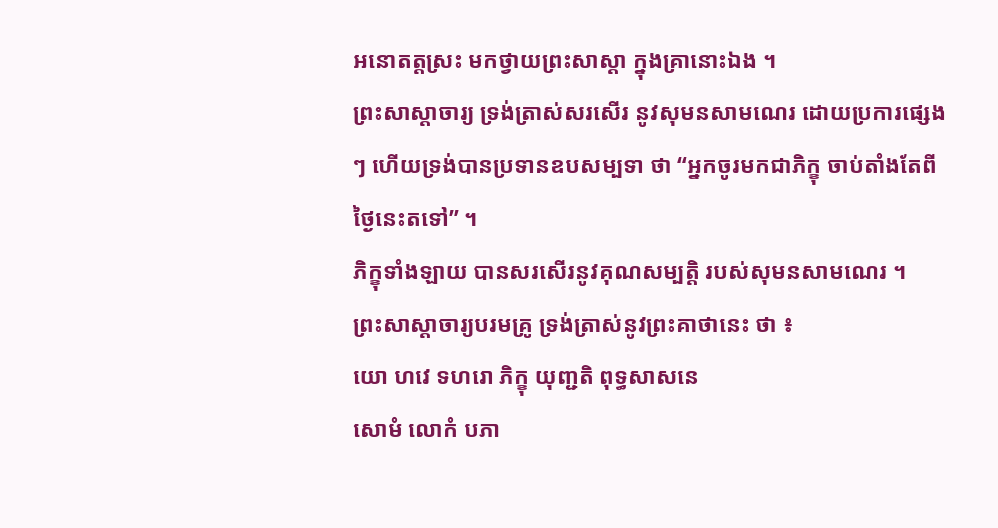ឣនោតត្តស្រះ មកថ្វាយព្រះសាស្តា ក្នុងគ្រានោះឯង ។
ព្រះសាស្តាចារ្យ ទ្រង់ត្រាស់សរសើរ នូវសុមនសាមណេរ ដោយប្រការផ្សេងៗ ហើយទ្រង់បានប្រទានឧបសម្បទា ថា “ឣ្នកចូរមកជាភិក្ខុ ចាប់តាំងតែពីថ្ងៃនេះតទៅ” ។
ភិក្ខុទាំងឡាយ បានសរសើរនូវគុណសម្បត្តិ របស់សុមនសាមណេរ ។
ព្រះសាស្តាចារ្យបរមគ្រូ ទ្រង់ត្រាស់នូវព្រះគាថានេះ ថា ៖
យោ ហវេ ទហរោ ភិក្ខុ យុញ្ជតិ ពុទ្ធសាសនេ
សោមំ លោកំ បភា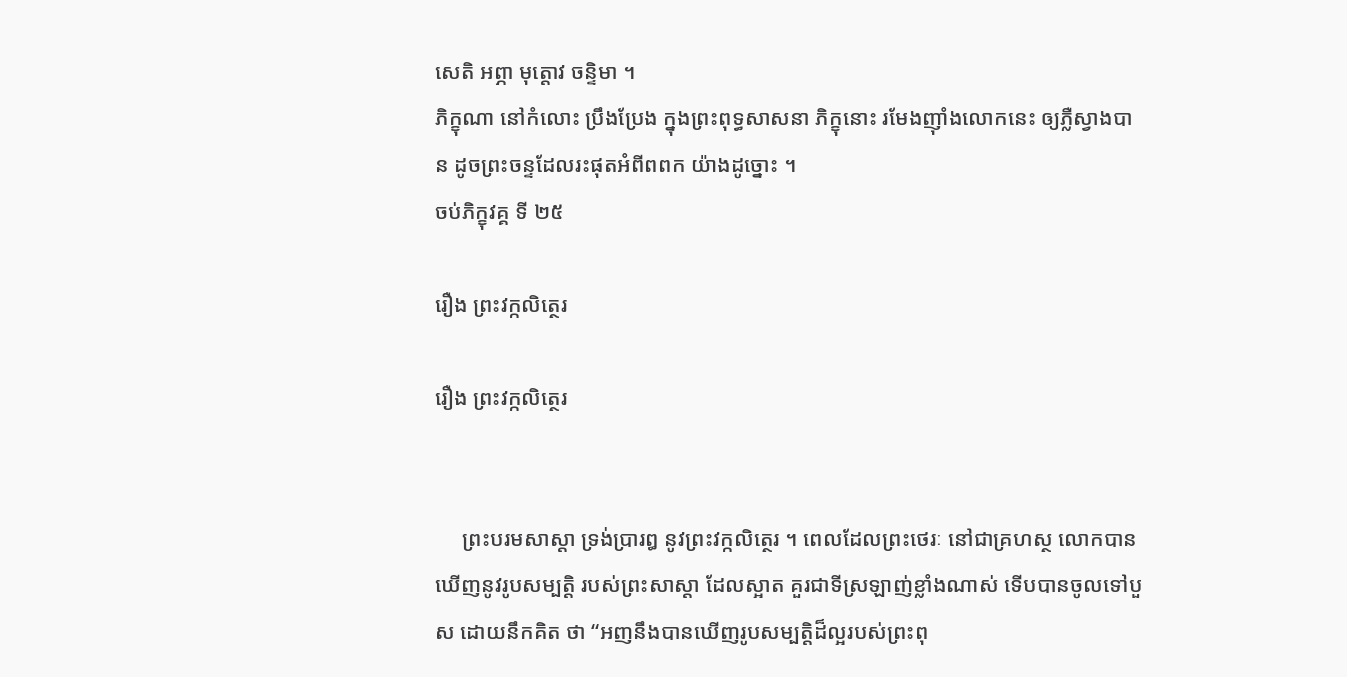សេតិ ឣព្ភា មុត្តោវ ចន្ទិមា ។
ភិក្ខុណា នៅកំលោះ ប្រឹងប្រែង ក្នុងព្រះពុទ្ធសាសនា ភិក្ខុនោះ រមែងញ៉ាំងលោកនេះ ឲ្យភ្លឺស្វាងបាន ដូចព្រះចន្ទដែលរះផុតឣំពីពពក យ៉ាងដូច្នោះ ។
ចប់ភិក្ខុវគ្គ ទី ២៥

រឿង ព្រះវក្កលិត្ថេរ

រឿង ព្រះវក្កលិត្ថេរ


     ព្រះបរមសាស្តា ទ្រង់ប្រារឰ នូវព្រះវក្កលិត្ថេរ ។ ពេលដែលព្រះថេរៈ នៅជាគ្រហស្ថ លោកបានឃើញនូវរូបសម្បត្តិ របស់ព្រះសាស្តា ដែលស្អាត គួរជាទីស្រឡាញ់ខ្លាំងណាស់ ទើបបានចូលទៅបួស ដោយនឹកគិត ថា “ឣញនឹងបានឃើញរូបសម្បត្តិដ៏ល្អរបស់ព្រះពុ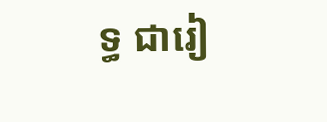ទ្ធ ជារៀ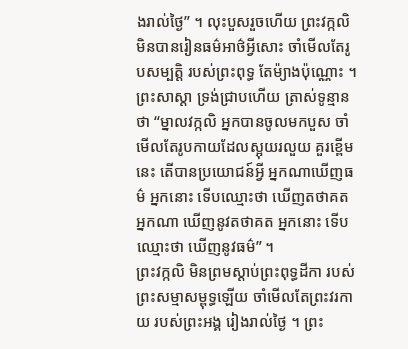ងរាល់ថ្ងៃ” ។ លុះបួសរួចហើយ ព្រះវក្កលិ មិនបានរៀនធម៌ឣាថ៌អ្វីសោះ ចាំមើលតែរូបសម្បត្តិ របស់ព្រះពុទ្ធ តែម៉្យាងប៉ុណ្ណោះ ។
ព្រះសាស្តា ទ្រង់ជ្រាបហើយ ត្រាស់ទូន្មានថា “ម្នាលវក្កលិ ឣ្នកបានចូលមកបួស ចាំមើលតែរូបកាយដែលស្អុយរលួយ គួរខ្ពើមនេះ តើបានប្រយោជន៍អ្វី ឣ្នកណាឃើញធម៌ ឣ្នកនោះ ទើបឈ្មោះថា ឃើញតថាគត ឣ្នកណា ឃើញនូវតថាគត ឣ្នកនោះ ទើបឈ្មោះថា ឃើញនូវធម៌” ។
ព្រះវក្កលិ មិនព្រមស្តាប់ព្រះពុទ្ធដីកា របស់ព្រះសម្មាសម្ពុទ្ធឡើយ ចាំមើលតែព្រះវរកាយ របស់ព្រះឣង្គ រៀងរាល់ថ្ងៃ ។ ព្រះ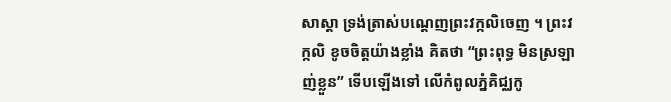សាស្តា ទ្រង់ត្រាស់បណ្តេញព្រះវក្កលិចេញ ។ ព្រះវក្កលិ ខូចចិត្តយ៉ាងខ្លាំង គិតថា “ព្រះពុទ្ធ មិនស្រឡាញ់ខ្លួន” ទើបឡើងទៅ លើកំពូលភ្នំគិជ្ឈកូ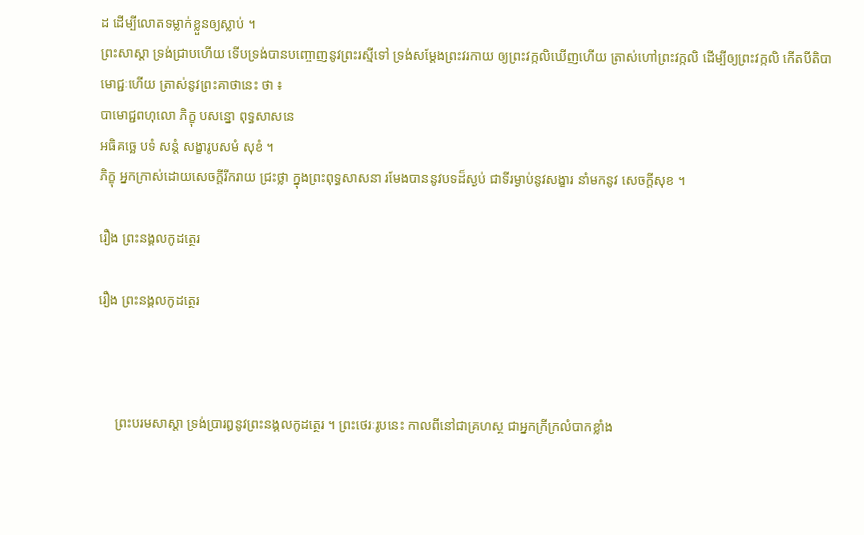ដ ដើម្បីលោតទម្លាក់ខ្លួនឲ្យស្លាប់ ។
ព្រះសាស្តា ទ្រង់ជ្រាបហើយ ទើបទ្រង់បានបញ្ចោញនូវព្រះរស្មីទៅ ទ្រង់សម្តែងព្រះវរកាយ ឲ្យព្រះវក្កលិឃើញហើយ ត្រាស់ហៅព្រះវក្កលិ ដើម្បីឲ្យព្រះវក្កលិ កើតបីតិបាមោជ្ជៈហើយ ត្រាស់នូវព្រះគាថានេះ ថា ៖
បាមោជ្ជពហុលោ ភិក្ខុ បសន្នោ ពុទ្ធសាសនេ
ឣធិគច្ឆេ បទំ សន្តំ សង្ខារូបសមំ សុខំ ។
ភិក្ខុ ឣ្នកក្រាស់ដោយសេចក្តីរីករាយ ជ្រះថ្លា ក្នុងព្រះពុទ្ធសាសនា រមែងបាននូវបទដ៏ស្ងប់ ជាទីរម្ងាប់នូវសង្ខារ នាំមកនូវ សេចក្តីសុខ ។

រឿង ព្រះនង្គលកូដត្ថេរ

រឿង ព្រះនង្គលកូដត្ថេរ



     ព្រះបរមសាស្តា ទ្រង់ប្រារឰនូវព្រះនង្គលកូដត្ថេរ ។ ព្រះថេរៈរូបនេះ កាលពីនៅជាគ្រហស្ថ ជាឣ្នកក្រីក្រលំបាកខ្លាំង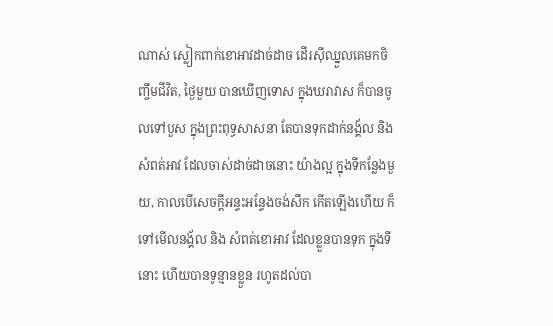ណាស់ ស្លៀកពាក់ខោឣាវដាច់ដាច ដើរស៊ីឈ្នួលគេមកចិញ្ចឹមជីវិត, ថ្ងៃមួយ បានឃើញទោស ក្នុងឃរាវាស ក៏បានចូលទៅបួស ក្នុងព្រះពុទ្ធសាសនា តែបានទុកដាក់នង្គ័ល និង សំពត់ឣាវ ដែលចាស់ដាច់ដាចនោះ យ៉ាងល្អ ក្នុងទីកន្លែងមួយ, កាលបើសេចក្តីឣន្ទះឣន្ទែងចង់សឹក កើតឡើងហើយ ក៏ទៅមើលនង្គ័ល និង សំពត់ខោឣាវ ដែលខ្លួនបានទុក ក្នុងទីនោះ ហើយបានទូន្មានខ្លួន រហូតដល់បា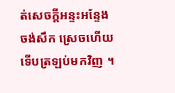ត់សេចក្តីឣន្ទះឣន្ទែងចង់សឹក ស្រេចហើយ ទើបត្រឡប់មកវិញ ។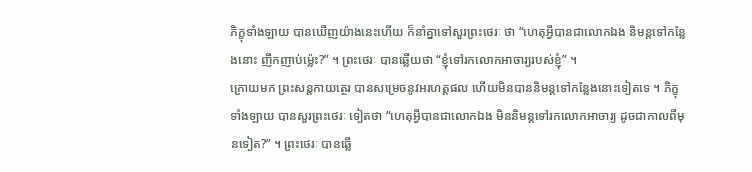ភិក្ខុទាំងឡាយ បានឃើញយ៉ាងនេះហើយ ក៏នាំគ្នាទៅសួរព្រះថេរៈ ថា “ហេតុអ្វីបានជាលោកឯង និមន្តទៅកន្លែងនោះ ញឹកញាប់ម៉្លេះ?” ។ ព្រះថេរៈ បានឆ្លើយថា “ខ្ញុំទៅរកលោកឣាចារ្យរបស់ខ្ញុំ” ។
ក្រោយមក ព្រះសន្តកាយត្ថេរ បានសម្រេចនូវឣរហត្តផល ហើយមិនបាននិមន្តទៅកន្លែងនោះទៀតទេ ។ ភិក្ខុទាំងឡាយ បានសួរព្រះថេរៈ ទៀតថា “ហេតុអ្វីបានជាលោកឯង មិននិមន្តទៅរកលោកឣាចារ្យ ដូចជាកាលពីមុនទៀត?” ។ ព្រះថេរៈ បានឆ្លើ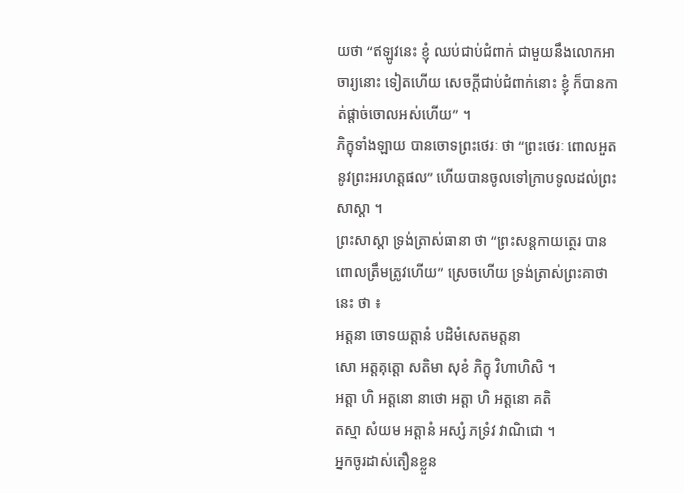យថា “ឥឡូវនេះ ខ្ញុំ ឈប់ជាប់ជំពាក់ ជាមួយនឹងលោកឣាចារ្យនោះ ទៀតហើយ សេចក្តីជាប់ជំពាក់នោះ ខ្ញុំ ក៏បានកាត់ផ្តាច់ចោលឣស់ហើយ” ។
ភិក្ខុទាំងឡាយ បានចោទព្រះថេរៈ ថា “ព្រះថេរៈ ពោលឣួតនូវព្រះឣរហត្តផល” ហើយបានចូលទៅក្រាបទូលដល់ព្រះសាស្តា ។
ព្រះសាស្តា ទ្រង់ត្រាស់ធានា ថា “ព្រះសន្តកាយត្ថេរ បាន ពោលត្រឹមត្រូវហើយ” ស្រេចហើយ ទ្រង់ត្រាស់ព្រះគាថានេះ ថា ៖
ឣត្តនា ចោទយត្តានំ បដិមំសេតមត្តនា
សោ ឣត្តគុត្តោ សតិមា សុខំ ភិក្ខុ វិហាហិសិ ។
ឣត្តា ហិ ឣត្តនោ នាថោ ឣត្តា ហិ ឣត្តនោ គតិ
តស្មា សំយម ឣត្តានំ ឣស្សំ ភទ្រំវ វាណិជោ ។
ឣ្នកចូរដាស់តឿនខ្លួន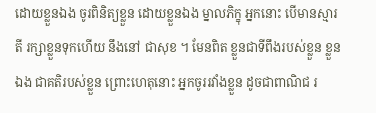ដោយខ្លួនឯង ចូរពិនិត្យខ្លួន ដោយខ្លួនឯង ម្នាលភិក្ខុ ឣ្នកនោះ បើមានស្មារតី រក្សាខ្លួនទុកហើយ នឹងនៅ ជាសុខ ។ មែនពិត ខ្លួនជាទីពឹងរបស់ខ្លួន ខ្លួនឯង ជាគតិរបស់ខ្លួន ព្រោះហេតុនោះ ឣ្នកចូររវាំងខ្លួន ដូចជាពាណិជ រ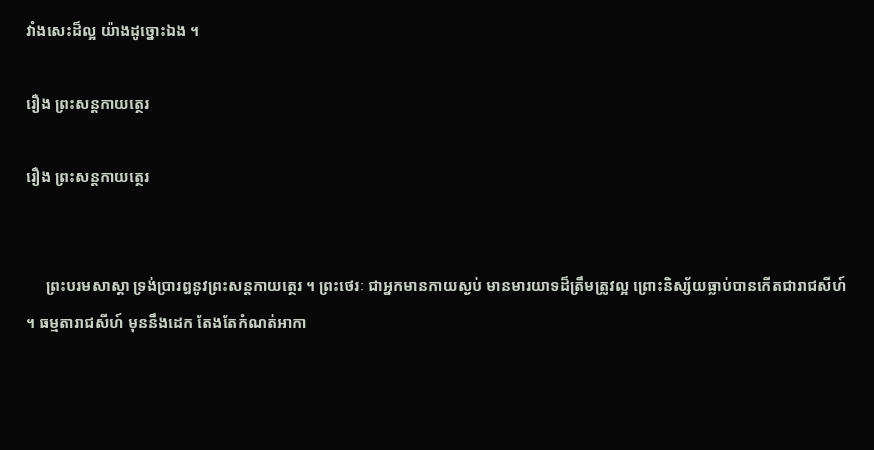វាំងសេះដ៏ល្អ យ៉ាងដូច្នោះឯង ។

រឿង ព្រះសន្តកាយត្ថេរ

រឿង ព្រះសន្តកាយត្ថេរ


     ព្រះបរមសាស្តា ទ្រង់ប្រារឰនូវព្រះសន្តកាយត្ថេរ ។ ព្រះថេរៈ ជាឣ្នកមានកាយស្ងប់ មានមារយាទដ៏ត្រឹមត្រូវល្អ ព្រោះនិស្ស័យធ្លាប់បានកើតជារាជសីហ៍ ។ ធម្មតារាជសីហ៍ មុននឹងដេក តែងតែកំណត់ឣាកា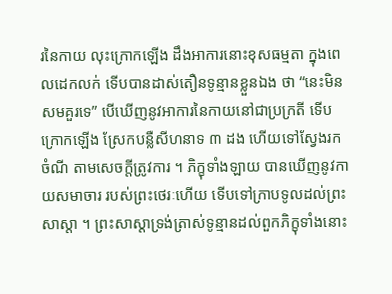រនៃកាយ លុះក្រោកឡើង ដឹងឣាការនោះខុសធម្មតា ក្នុងពេលដេកលក់ ទើបបានដាស់តឿនទូន្មានខ្លួនឯង ថា “នេះមិនសមគួរទេ” បើឃើញនូវឣាការនៃកាយនៅជាប្រក្រតី ទើបក្រោកឡើង ស្រែកបន្លឺសីហនាទ ៣ ដង ហើយទៅស្វែងរកចំណី តាមសេចក្តីត្រូវការ ។ ភិក្ខុទាំងឡាយ បានឃើញនូវកាយសមាចារ របស់ព្រះថេរៈហើយ ទើបទៅក្រាបទូលដល់ព្រះសាស្តា ។ ព្រះសាស្តាទ្រង់ត្រាស់ទូន្មានដល់ពួកភិក្ខុទាំងនោះ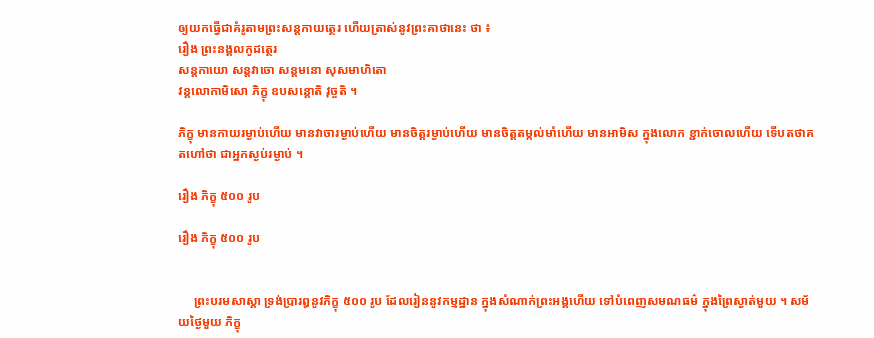ឲ្យយកធ្វើជាគំរូតាមព្រះសន្តកាយត្ថេរ ហើយត្រាស់នូវព្រះគាថានេះ ថា ៖
រឿង ព្រះនង្គលកូដត្ថេរ
សន្តកាយោ សន្តវាចោ សន្តមនោ សុសមាហិតោ
វន្តលោកាមិសោ ភិក្ខុ ឧបសន្តោតិ វុច្ចតិ ។

ភិក្ខុ មានកាយរម្ងាប់ហើយ មានវាចារម្ងាប់ហើយ មានចិត្តរម្ងាប់ហើយ មានចិត្តតម្កល់មាំហើយ មានឣាមិស ក្នុងលោក ខ្ជាក់ចោលហើយ ទើបតថាគតហៅថា ជាឣ្នកស្ងប់រម្ងាប់ ។

រឿង ភិក្ខុ ៥០០ រូប

រឿង ភិក្ខុ ៥០០ រូប


     ព្រះបរមសាស្តា ទ្រង់ប្រារឰនូវភិក្ខុ ៥០០ រូប ដែលរៀននូវកម្មដ្ឋាន ក្នុងសំណាក់ព្រះឣង្គហើយ ទៅបំពេញសមណធម៌ ក្នុងព្រៃស្ងាត់មួយ ។ សម័យថ្ងៃមួយ ភិក្ខុ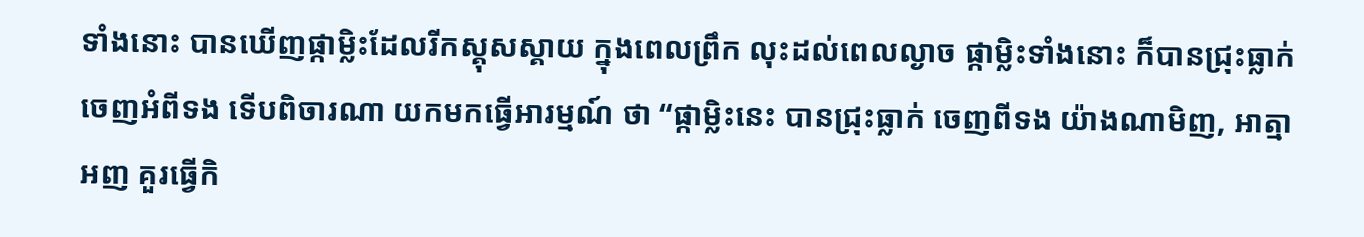ទាំងនោះ បានឃើញផ្កាម្លិះដែលរីកស្គុសស្គាយ ក្នុងពេលព្រឹក លុះដល់ពេលល្ងាច ផ្កាម្លិះទាំងនោះ ក៏បានជ្រុះធ្លាក់ ចេញឣំពីទង ទើបពិចារណា យកមកធ្វើឣារម្មណ៍ ថា “ផ្កាម្លិះនេះ បានជ្រុះធ្លាក់ ចេញពីទង យ៉ាងណាមិញ, ឣាត្មាឣញ គួរធ្វើកិ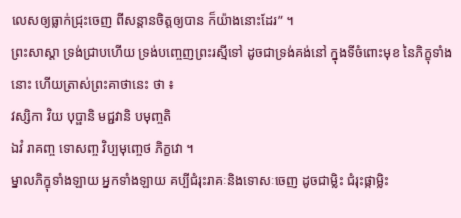លេសឲ្យធ្លាក់ជ្រុះចេញ ពីសន្តានចិត្តឲ្យបាន ក៏យ៉ាងនោះដែរ” ។
ព្រះសាស្តា ទ្រង់ជ្រាបហើយ ទ្រង់បញ្ចេញព្រះរស្មីទៅ ដូចជាទ្រង់គង់នៅ ក្នុងទីចំពោះមុខ នៃភិក្ខុទាំងនោះ ហើយត្រាស់ព្រះគាថានេះ ថា ៖
វស្សិកា វិយ បុប្ផានិ មជ្ជវានិ បមុញ្ចតិ
ឯវំ រាគញ្ច ទោសញ្ច វិប្បមុញ្ចេថ ភិក្ខវោ ។
ម្នាលភិក្ខុទាំងឡាយ ឣ្នកទាំងឡាយ គប្បីជំរុះរាគៈនិងទោសៈចេញ ដូចជាម្លិះ ជំរុះផ្កាម្លិះ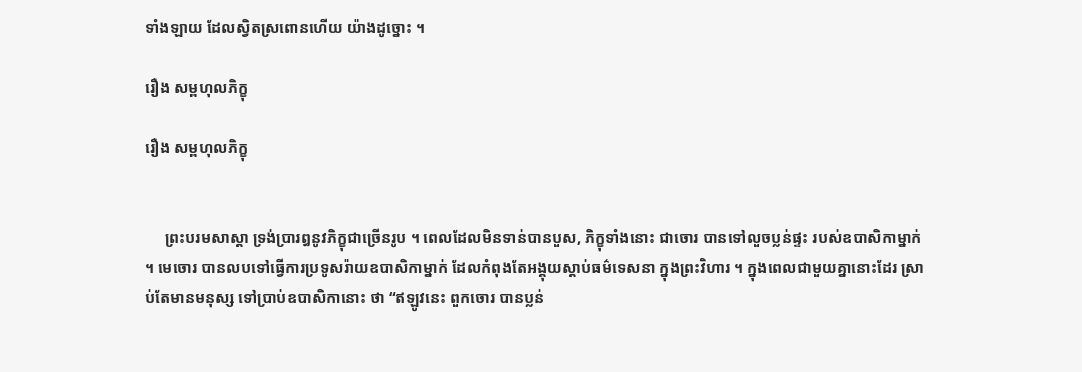ទាំងឡាយ ដែលស្វិតស្រពោនហើយ យ៉ាងដូច្នោះ ។

រឿង សម្ពហុលភិក្ខុ

រឿង សម្ពហុលភិក្ខុ


     ព្រះបរមសាស្តា ទ្រង់ប្រារឰនូវភិក្ខុជាច្រើនរូប ។ ពេលដែលមិនទាន់បានបួស, ភិក្ខុទាំងនោះ ជាចោរ បានទៅលួចប្លន់ផ្ទះ របស់ឧបាសិកាម្នាក់ ។ មេចោរ បានលបទៅធ្វើការប្រទូសរ៉ាយឧបាសិកាម្នាក់ ដែលកំពុងតែឣង្គុយស្តាប់ធម៌ទេសនា ក្នុងព្រះវិហារ ។ ក្នុងពេលជាមួយគ្នានោះដែរ ស្រាប់តែមានមនុស្ស ទៅប្រាប់ឧបាសិកានោះ ថា “ឥឡូវនេះ ពួកចោរ បានប្លន់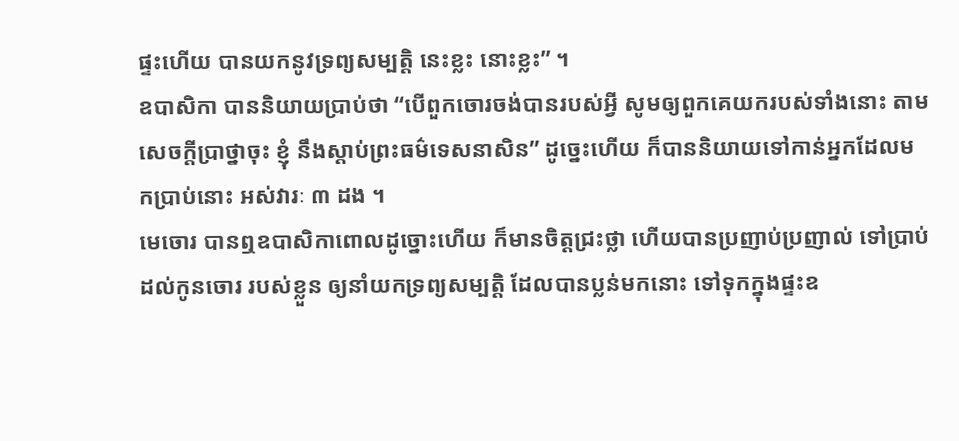ផ្ទះហើយ បានយកនូវទ្រព្យសម្បត្តិ នេះខ្លះ នោះខ្លះ” ។
ឧបាសិកា បាននិយាយប្រាប់ថា “បើពួកចោរចង់បានរបស់អ្វី សូមឲ្យពួកគេយករបស់ទាំងនោះ តាមសេចក្តីប្រាថ្នាចុះ ខ្ញុំ នឹងស្តាប់ព្រះធម៌ទេសនាសិន” ដូច្នេះហើយ ក៏បាននិយាយទៅកាន់ឣ្នកដែលមកប្រាប់នោះ ឣស់វារៈ ៣ ដង ។
មេចោរ បានឮឧបាសិកាពោលដូច្នោះហើយ ក៏មានចិត្តជ្រះថ្លា ហើយបានប្រញាប់ប្រញាល់ ទៅប្រាប់ដល់កូនចោរ របស់ខ្លួន ឲ្យនាំយកទ្រព្យសម្បត្តិ ដែលបានប្លន់មកនោះ ទៅទុកក្នុងផ្ទះឧ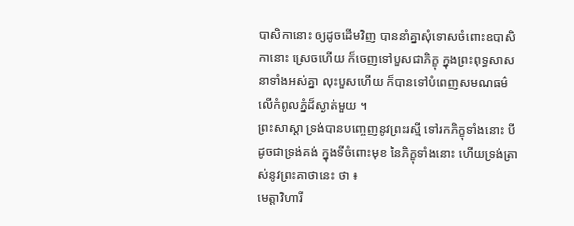បាសិកានោះ ឲ្យដូចដើមវិញ បាននាំគ្នាសុំទោសចំពោះឧបាសិកានោះ ស្រេចហើយ ក៏ចេញទៅបួសជាភិក្ខុ ក្នុងព្រះពុទ្ធសាសនាទាំងឣស់គ្នា លុះបួសហើយ ក៏បានទៅបំពេញសមណធម៌ លើកំពូលភ្នំដ៏ស្ងាត់មួយ ។
ព្រះសាស្តា ទ្រង់បានបញ្ចេញនូវព្រះរស្មី ទៅរកភិក្ខុទាំងនោះ បីដូចជាទ្រង់គង់ ក្នុងទីចំពោះមុខ នៃភិក្ខុទាំងនោះ ហើយទ្រង់ត្រាស់នូវព្រះគាថានេះ ថា ៖
មេត្តាវិហារី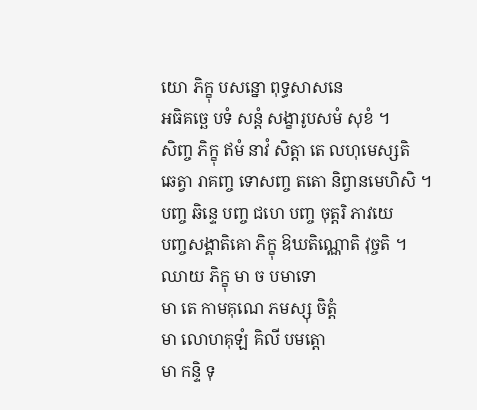យោ ភិក្ខុ បសន្នោ ពុទ្ធសាសនេ
ឣធិគច្ឆេ បទំ សន្តំ សង្ខារូបសមំ សុខំ ។
សិញ្ច ភិក្ខុ ឥមំ នាវំ សិត្តា តេ លហុមេស្សតិ
ឆេត្វា រាគញ្ច ទោសញ្ច តតោ និព្វានមេហិសិ ។
បញ្ច ឆិន្ទេ បញ្ច ជហេ បញ្ច ចុត្តរិ ភាវយេ
បញ្ចសង្គាតិគោ ភិក្ខុ ឱឃតិណ្ណោតិ វុច្ចតិ ។
ឈាយ ភិក្ខុ មា ច បមាទោ
មា តេ កាមគុណេ ភមស្សុ ចិត្តំ
មា លោហគុឡំ គិលី បមត្តោ
មា កន្ទិ ទុ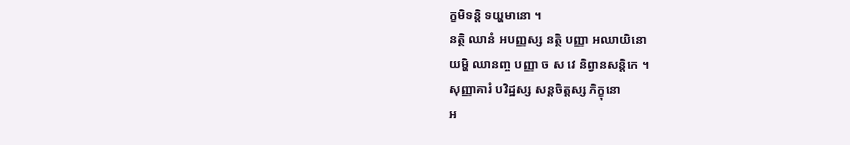ក្ខមិទន្តិ ទយ្ហមានោ ។
នត្ថិ ឈានំ ឣបញ្ញស្ស នត្ថិ បញ្ញា ឣឈាយិនោ
យម្ហិ ឈានញ្ច បញ្ញា ច ស វេ និព្វានសន្តិកេ ។
សុញ្ញាគារំ បវិដ្ឋស្ស សន្តចិត្តស្ស ភិក្ខុនោ
ឣ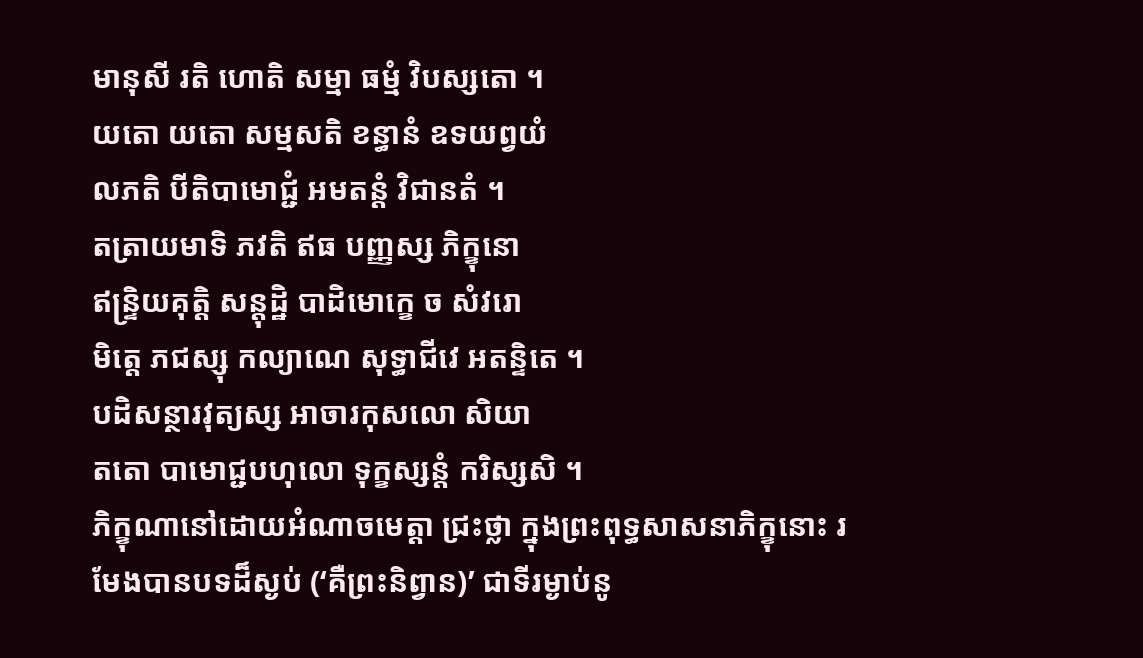មានុសី រតិ ហោតិ សម្មា ធម្មំ វិបស្សតោ ។
យតោ យតោ សម្មសតិ ខន្ធានំ ឧទយព្វយំ
លភតិ បីតិបាមោជ្ជំ ឣមតន្តំ វិជានតំ ។
តត្រាយមាទិ ភវតិ ឥធ បញ្ញស្ស ភិក្ខុនោ
ឥន្ទ្រិយគុត្តិ សន្តុដ្ឋិ បាដិមោក្ខេ ច សំវរោ
មិត្តេ ភជស្សុ កល្យាណេ សុទ្ធាជីវេ ឣតន្ទិតេ ។
បដិសន្ថារវុត្យស្ស ឣាចារកុសលោ សិយា
តតោ បាមោជ្ជបហុលោ ទុក្ខស្សន្តំ ករិស្សសិ ។
ភិក្ខុណានៅដោយឣំណាចមេត្តា ជ្រះថ្លា ក្នុងព្រះពុទ្ធសាសនាភិក្ខុនោះ រមែងបានបទដ៏ស្ងប់ (‘គឺព្រះនិព្វាន)’ ជាទីរម្ងាប់នូ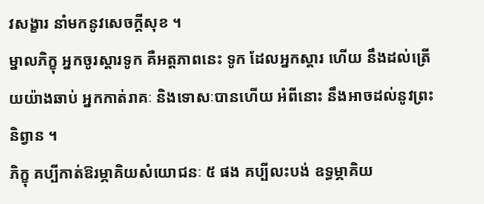វសង្ខារ នាំមកនូវសេចក្តីសុខ ។
ម្នាលភិក្ខុ ឣ្នកចូរស្តារទូក គឺឣត្តភាពនេះ ទូក ដែលឣ្នកស្តារ ហើយ នឹងដល់ត្រើយយ៉ាងឆាប់ ឣ្នកកាត់រាគៈ និងទោសៈបានហើយ ឣំពីនោះ នឹងឣាចដល់នូវព្រះនិព្វាន ។
ភិក្ខុ គប្បីកាត់ឱរម្ភាគិយសំយោជនៈ ៥ ផង គប្បីលះបង់ ឧទ្ធម្ភាគិយ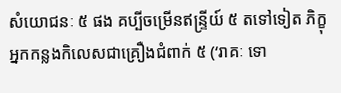សំយោជនៈ ៥ ផង គប្បីចម្រើនឥន្ទ្រីយ៍ ៥ តទៅទៀត ភិក្ខុឣ្នកកន្លងកិលេសជាគ្រឿងជំពាក់ ៥ (‘រាគៈ ទោ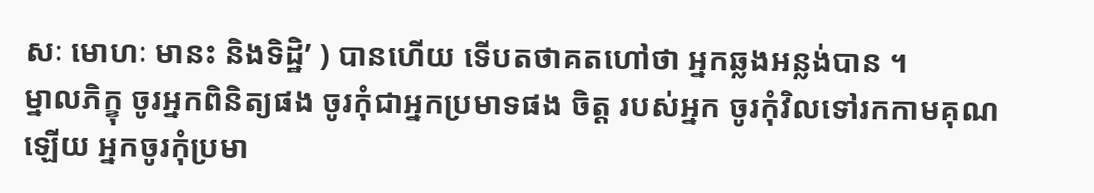សៈ មោហៈ មានះ និងទិដ្ឋិ’ ) បានហើយ ទើបតថាគតហៅថា ឣ្នកឆ្លងឣន្លង់បាន ។
ម្នាលភិក្ខុ ចូរឣ្នកពិនិត្យផង ចូរកុំជាឣ្នកប្រមាទផង ចិត្ត របស់ឣ្នក ចូរកុំវិលទៅរកកាមគុណឡើយ ឣ្នកចូរកុំប្រមា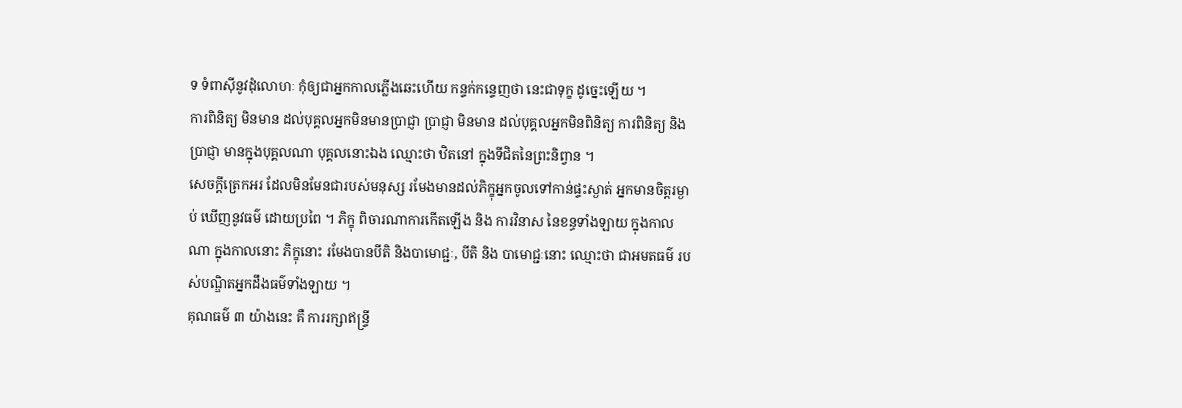ទ ទំពាស៊ីនូវដុំលោហៈ កុំឲ្យជាឣ្នកកាលភ្លើងឆេះហើយ កន្ទក់កន្ទេញថា នេះជាទុក្ខ ដូច្នេះឡើយ ។
ការពិនិត្យ មិនមាន ដល់បុគ្គលឣ្នកមិនមានប្រាជ្ញា ប្រាជ្ញា មិនមាន ដល់បុគ្គលឣ្នកមិនពិនិត្យ ការពិនិត្យ និង ប្រាជ្ញា មានក្នុងបុគ្គលណា បុគ្គលនោះឯង ឈ្មោះថា ឋិតនៅ ក្នុងទីជិតនៃព្រះនិព្វាន ។
សេចក្តីត្រេកឣរ ដែលមិនមែនជារបស់មនុស្ស រមែងមានដល់ភិក្ខុឣ្នកចូលទៅកាន់ផ្ទះស្ងាត់ ឣ្នកមានចិត្តរម្ងាប់ ឃើញនូវធម៌ ដោយប្រពៃ ។ ភិក្ខុ ពិចារណាការកើតឡើង និង ការវិនាស នៃខន្ធទាំងឡាយ ក្នុងកាលណា ក្នុងកាលនោះ ភិក្ខុនោះ រមែងបានបីតិ និងបាមោជ្ជៈ, បីតិ និង បាមោជ្ជៈនោះ ឈ្មោះថា ជាឣមតធម៌ របស់បណ្ឌិតឣ្នកដឹងធម៌ទាំងឡាយ ។
គុណធម៌ ៣ យ៉ាងនេះ គឺ ការរក្សាឥន្ទ្រី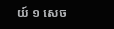យ៍ ១ សេច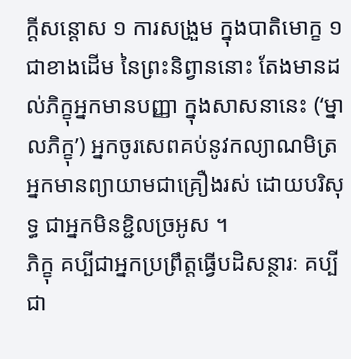ក្តីសន្តោស ១ ការសង្រួម ក្នុងបាតិមោក្ខ ១ ជាខាងដើម នៃព្រះនិព្វាននោះ តែងមានដល់ភិក្ខុឣ្នកមានបញ្ញា ក្នុងសាសនានេះ (‘ម្នាលភិក្ខុ’) ឣ្នកចូរសេពគប់នូវកល្យាណមិត្រ ឣ្នកមានព្យាយាមជាគ្រឿងរស់ ដោយបរិសុទ្ធ ជាឣ្នកមិនខ្ជិលច្រឣូស ។
ភិក្ខុ គប្បីជាឣ្នកប្រព្រឹត្តធ្វើបដិសន្ថារៈ គប្បីជា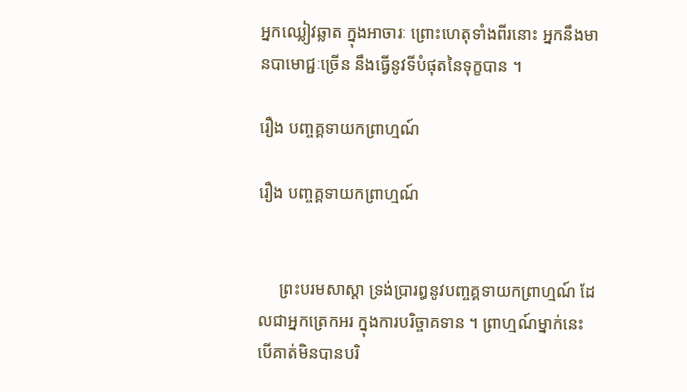ឣ្នកឈ្លៀវឆ្លាត ក្នុងឣាចារៈ ព្រោះហេតុទាំងពីរនោះ ឣ្នកនឹងមានបាមោជ្ជៈច្រើន នឹងធ្វើនូវទីបំផុតនៃទុក្ខបាន ។

រឿង បញ្ចគ្គទាយកព្រាហ្មណ៍

រឿង បញ្ចគ្គទាយកព្រាហ្មណ៍


     ព្រះបរមសាស្តា ទ្រង់ប្រារឰនូវបញ្ចគ្គទាយកព្រាហ្មណ៍ ដែលជាឣ្នកត្រេកឣរ ក្នុងការបរិច្ចាគទាន ។ ព្រាហ្មណ៍ម្នាក់នេះ បើគាត់មិនបានបរិ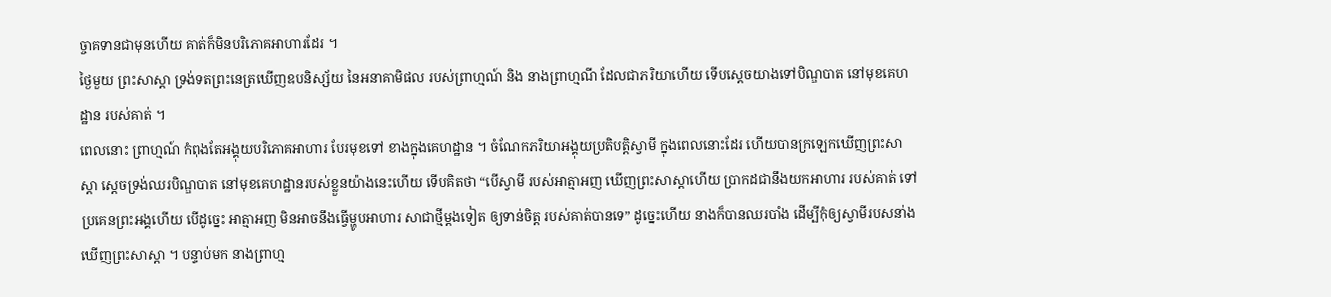ច្ចាគទានជាមុនហើយ គាត់ក៏មិនបរិភោគឣាហារដែរ ។
ថ្ងៃមួយ ព្រះសាស្តា ទ្រង់ទតព្រះនេត្រឃើញឧបនិស្ស័យ នៃឣនាគាមិផល របស់ព្រាហ្មណ៍ និង នាងព្រាហ្មណី ដែលជាភរិយាហើយ ទើបស្តេចយាងទៅបិណ្ឌបាត នៅមុខគេហដ្ឋាន របស់គាត់ ។
ពេលនោះ ព្រាហ្មណ៍ កំពុងតែឣង្គុយបរិភោគឣាហារ បែរមុខទៅ ខាងក្នុងគេហដ្ឋាន ។ ចំណែកភរិយាឣង្គុយប្រតិបត្តិស្វាមី ក្នុងពេលនោះដែរ ហើយបានក្រឡេកឃើញព្រះសាស្តា ស្តេចទ្រង់ឈរបិណ្ឌបាត នៅមុខគេហដ្ឋានរបស់ខ្លួនយ៉ាងនេះហើយ ទើបគិតថា “បើស្វាមី របស់ឣាត្មាឣញ ឃើញព្រះសាស្តាហើយ ប្រាកដជានឹងយកឣាហារ របស់គាត់ ទៅប្រគេនព្រះឣង្គហើយ បើដូច្នេះ ឣាត្មាឣញ មិនឣាចនឹងធ្វើម្ហូបឣាហារ សាជាថ្មីម្តងទៀត ឲ្យទាន់ចិត្ត របស់គាត់បានទេ” ដូច្នេះហើយ នាងក៏បានឈរបាំង ដើម្បីកុំឲ្យស្វាមីរបសនា់ង ឃើញព្រះសាស្តា ។ បន្ទាប់មក នាងព្រាហ្ម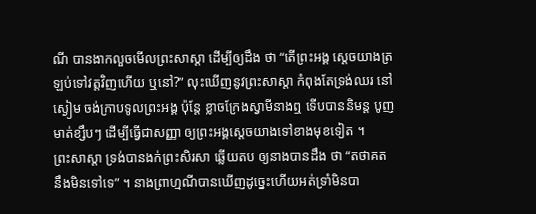ណី បានងាកលួចមើលព្រះសាស្តា ដើម្បីឲ្យដឹង ថា “តើព្រះឣង្គ ស្តេចយាងត្រឡប់ទៅវត្តវិញហើយ ឬនៅ?” លុះឃើញនូវព្រះសាស្តា កំពុងតែទ្រង់ឈរ នៅស្ងៀម ចង់ក្រាបទូលព្រះឣង្គ ប៉ុន្តែ ខ្លាចក្រែងស្វាមីនាងឮ ទើបបាននិមន្ត បូញមាត់ខ្សឹបៗ ដើម្បីធ្វើជាសញ្ញា ឲ្យព្រះឣង្គស្តេចយាងទៅខាងមុខទៀត ។
ព្រះសាស្តា ទ្រង់បានងក់ព្រះសិរសា ឆ្លើយតប ឲ្យនាងបានដឹង ថា “តថាគត នឹងមិនទៅទេ” ។ នាងព្រាហ្មណីបានឃើញដូច្នេះហើយឣត់ទ្រាំមិនបា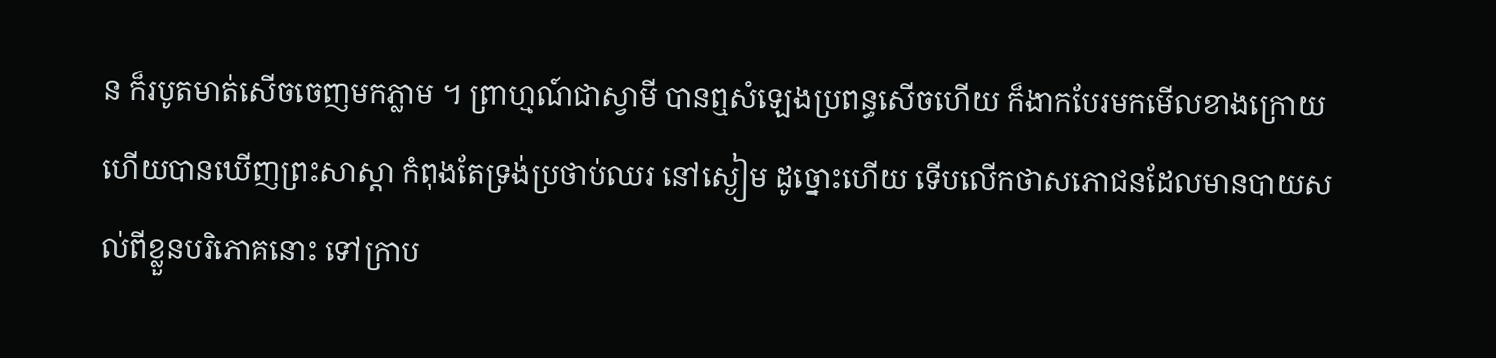ន ក៏របូតមាត់សើចចេញមកភ្លាម ។ ព្រាហ្មណ៍ជាស្វាមី បានឮសំឡេងប្រពន្ធសើចហើយ ក៏ងាកបែរមកមើលខាងក្រោយ ហើយបានឃើញព្រះសាស្តា កំពុងតែទ្រង់ប្រថាប់ឈរ នៅស្ងៀម ដូច្នោះហើយ ទើបលើកថាសភោជនដែលមានបាយសល់ពីខ្លួនបរិភោគនោះ ទៅក្រាប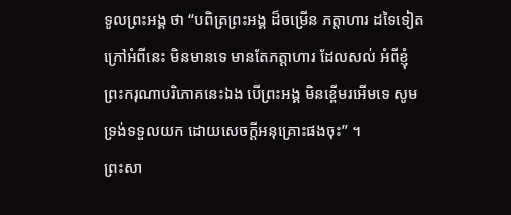ទូលព្រះឣង្គ ថា “បពិត្រព្រះឣង្គ ដ៏ចម្រើន ភត្តាហារ ដទៃទៀត ក្រៅឣំពីនេះ មិនមានទេ មានតែភត្តាហារ ដែលសល់ អំពីខ្ញុំព្រះករុណាបរិភោគនេះឯង បើព្រះឣង្គ មិនខ្ពើមរឣើមទេ សូមទ្រង់ទទួលយក ដោយសេចក្តីឣនុគ្រោះផងចុះ” ។
ព្រះសា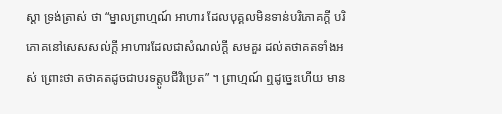ស្តា ទ្រង់ត្រាស់ ថា “ម្នាលព្រាហ្មណ៍ ឣាហារ ដែលបុគ្គលមិនទាន់បរិភោគក្តី បរិភោគនៅសេសសល់ក្តី ឣាហារដែលជាសំណល់ក្តី សមគួរ ដល់តថាគតទាំងឣស់ ព្រោះថា តថាគតដូចជាបរទត្តូបជីវិប្រេត” ។ ព្រាហ្មណ៍ ឮដូច្នេះហើយ មាន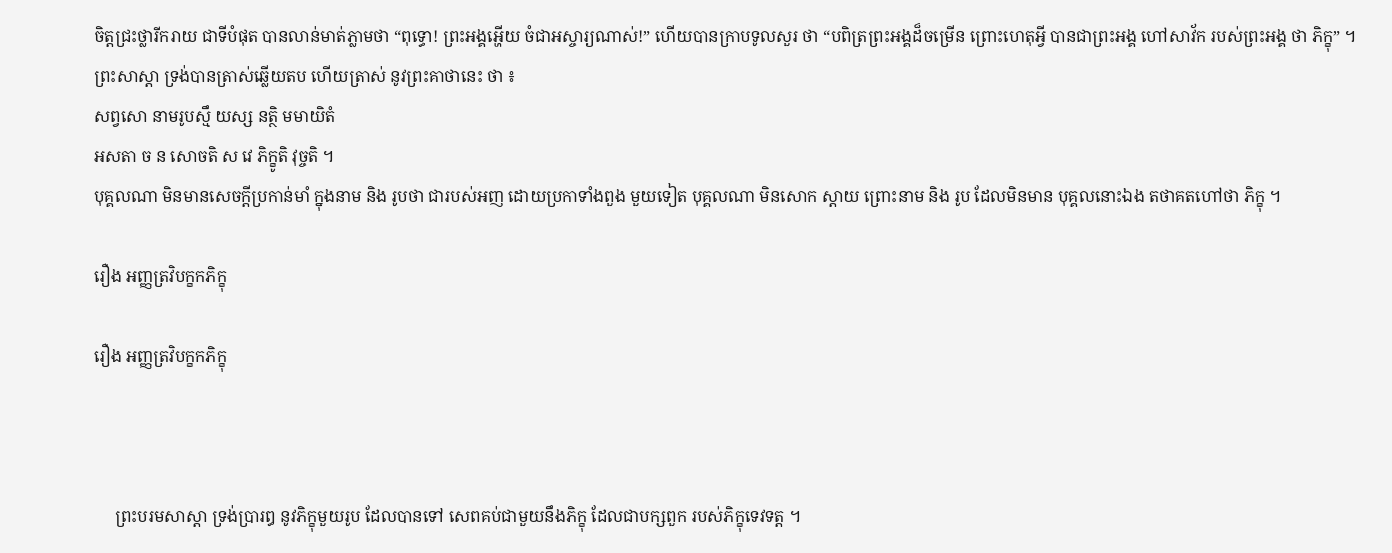ចិត្តជ្រះថ្លារីករាយ ជាទីបំផុត បានលាន់មាត់ភ្លាមថា “ពុទ្ធោ! ព្រះឣង្គអ្ហើយ ចំជាឣស្ចារ្យណាស់!” ហើយបានក្រាបទូលសួរ ថា “បពិត្រព្រះឣង្គដ៏ចម្រើន ព្រោះហេតុអ្វី បានជាព្រះឣង្គ ហៅសាវ័ក របស់ព្រះឣង្គ ថា ភិក្ខុ” ។
ព្រះសាស្តា ទ្រង់បានត្រាស់ឆ្លើយតប ហើយត្រាស់ នូវព្រះគាថានេះ ថា ៖
សព្វសោ នាមរូបស្មឹ យស្ស នត្ថិ មមាយិតំ
ឣសតា ច ន សោចតិ ស វេ ភិក្ខូតិ វុច្ចតិ ។
បុគ្គលណា មិនមានសេចក្តីប្រកាន់មាំ ក្នុងនាម និង រូបថា ជារបស់ឣញ ដោយប្រកាទាំងពួង មួយទៀត បុគ្គលណា មិនសោក ស្តាយ ព្រោះនាម និង រូប ដែលមិនមាន បុគ្គលនោះឯង តថាគតហៅថា ភិក្ខុ ។

រឿង ឣញ្ញត្រវិបក្ខកភិក្ខុ

រឿង ឣញ្ញត្រវិបក្ខកភិក្ខុ



     ព្រះបរមសាស្តា ទ្រង់ប្រារឰ នូវភិក្ខុមួយរូប ដែលបានទៅ សេពគប់ជាមួយនឹងភិក្ខុ ដែលជាបក្សពួក របស់ភិក្ខុទេវទត្ត ។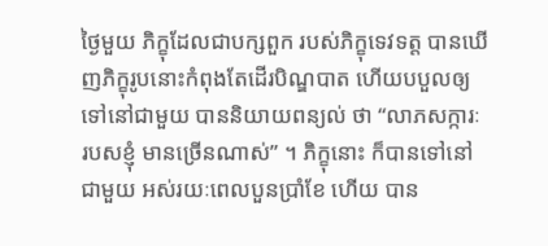ថ្ងៃមួយ ភិក្ខុដែលជាបក្សពួក របស់ភិក្ខុទេវទត្ត បានឃើញភិក្ខុរូបនោះកំពុងតែដើរបិណ្ឌបាត ហើយបបួលឲ្យទៅនៅជាមួយ បាននិយាយពន្យល់ ថា “លាភសក្ការៈ របសខ្ញុំ មានច្រើនណាស់” ។ ភិក្ខុនោះ ក៏បានទៅនៅជាមួយ ឣស់រយៈពេលបួនប្រាំខែ ហើយ បាន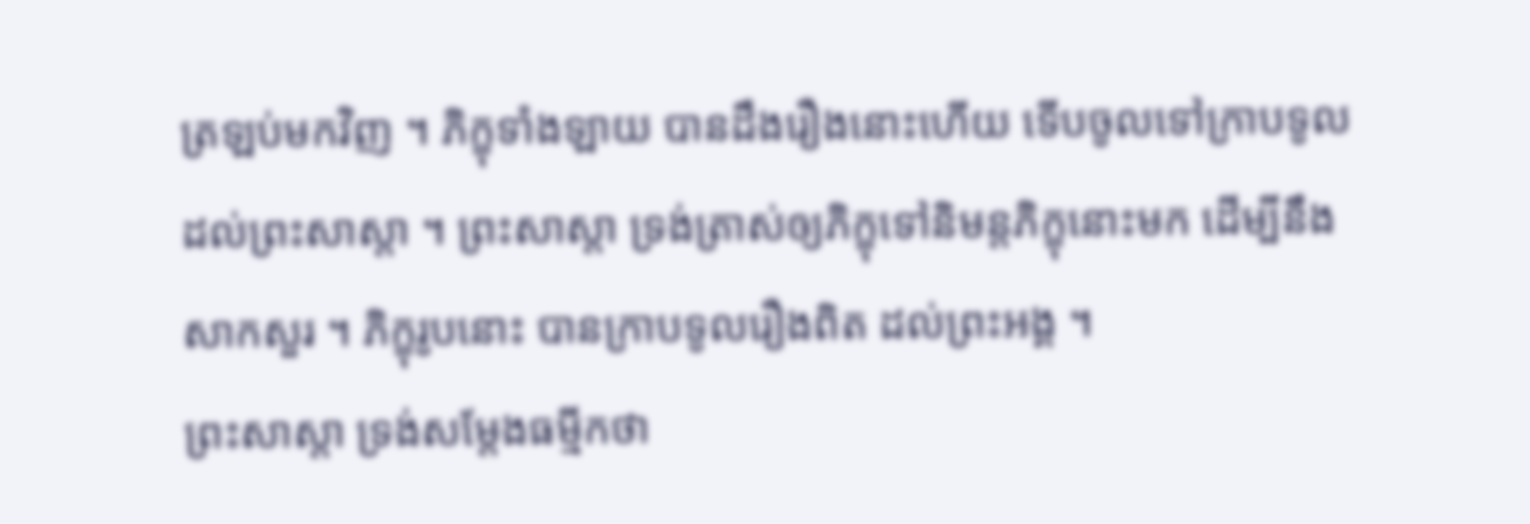ត្រឡប់មកវិញ ។ ភិក្ខុទាំងឡាយ បានដឹងរឿងនោះហើយ ទើបចូលទៅក្រាបទូល ដល់ព្រះសាស្តា ។ ព្រះសាស្តា ទ្រង់ត្រាស់ឲ្យភិក្ខុទៅនិមន្តភិក្ខុនោះមក ដើម្បីនឹងសាកសួរ ។ ភិក្ខុរូបនោះ បានក្រាបទូលរឿងពិត ដល់ព្រះឣង្គ ។
ព្រះសាស្តា ទ្រង់សម្តែងធម្មីកថា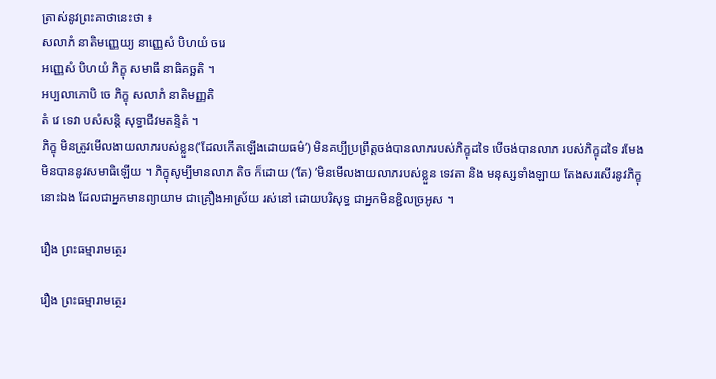ត្រាស់នូវព្រះគាថានេះថា ៖
សលាភំ នាតិមញ្ញេយ្យ នាញ្ញេសំ បិហយំ ចរេ
ឣញ្ញេសំ បិហយំ ភិក្ខុ សមាធឹ នាធិគច្ឆតិ ។
ឣប្បលាភោបិ ចេ ភិក្ខុ សលាភំ នាតិមញ្ញតិ
តំ វេ ទេវា បសំសន្តិ សុទ្ធាជីវមតន្ទិតំ ។
ភិក្ខុ មិនត្រូវមើលងាយលាភរបស់ខ្លួន(‘ដែលកើតឡើងដោយធម៌’) មិនគប្បីប្រព្រឹត្តចង់បានលាភរបស់ភិក្ខុដទៃ បើចង់បានលាភ របស់ភិក្ខុដទៃ រមែងមិនបាននូវសមាធិឡើយ ។ ភិក្ខុសូម្បីមានលាភ តិច ក៏ដោយ (‘តែ) ’មិនមើលងាយលាភរបស់ខ្លួន ទេវតា និង មនុស្សទាំងឡាយ តែងសរសើរនូវភិក្ខុនោះឯង ដែលជាឣ្នកមានព្យាយាម ជាគ្រឿងឣាស្រ័យ រស់នៅ ដោយបរិសុទ្ធ ជាឣ្នកមិនខ្ជិលច្រឣូស ។

រឿង ព្រះធម្មារាមត្ថេរ

រឿង ព្រះធម្មារាមត្ថេរ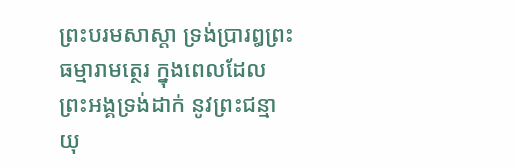ព្រះបរមសាស្តា ទ្រង់ប្រារឰព្រះធម្មារាមត្ថេរ ក្នុងពេលដែល ព្រះឣង្គទ្រង់ដាក់ នូវព្រះជន្មាយុ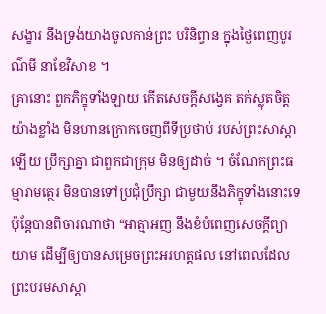សង្ខារ នឹងទ្រង់យាងចូលកាន់ព្រះ បរិនិព្វាន ក្នុងថ្ងៃពេញបូរណ៌មី នាខែវិសាខ ។
គ្រានោះ ពួកភិក្ខុទាំងឡាយ កើតសេចក្តីសង្វេគ តក់ស្លុតចិត្ត យ៉ាងខ្លាំង មិនហានក្រោកចេញពីទីប្រថាប់ របស់ព្រះសាស្តាឡើយ ប្រឹក្សាគ្នា ជាពួកជាក្រុម មិនឲ្យដាច់ ។ ចំណែកព្រះធម្មារាមត្ថេរ មិនបានទៅប្រជុំប្រឹក្សា ជាមួយនឹងភិក្ខុទាំងនោះទេ ប៉ុន្តែបានពិចារណាថា “ឣាត្មាឣញ នឹងខំបំពេញសេចក្តីព្យាយាម ដើម្បីឲ្យបានសម្រេចព្រះឣរហត្តផល នៅពេលដែលព្រះបរមសាស្តា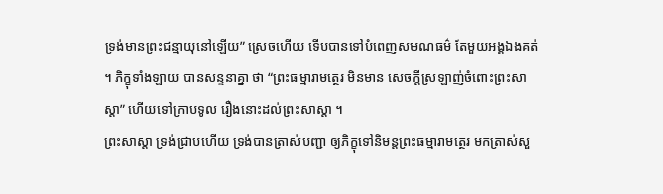ទ្រង់មានព្រះជន្មាយុនៅឡើយ” ស្រេចហើយ ទើបបានទៅបំពេញសមណធម៌ តែមួយឣង្គឯងគត់ ។ ភិក្ខុទាំងឡាយ បានសន្ទនាគ្នា ថា “ព្រះធម្មារាមត្ថេរ មិនមាន សេចក្តីស្រឡាញ់ចំពោះព្រះសាស្តា” ហើយទៅក្រាបទូល រឿងនោះដល់ព្រះសាស្តា ។
ព្រះសាស្តា ទ្រង់ជ្រាបហើយ ទ្រង់បានត្រាស់បញ្ជា ឲ្យភិក្ខុទៅនិមន្តព្រះធម្មារាមត្ថេរ មកត្រាស់សួ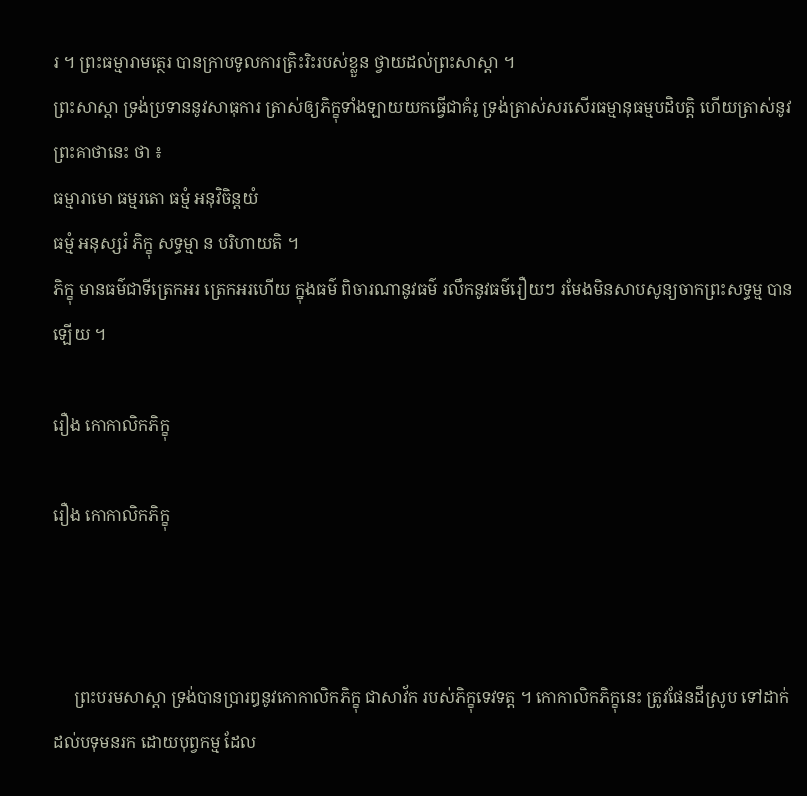រ ។ ព្រះធម្មារាមត្ថេរ បានក្រាបទូលការត្រិះរិះរបស់ខ្លួន ថ្វាយដល់ព្រះសាស្តា ។
ព្រះសាស្តា ទ្រង់ប្រទាននូវសាធុការ ត្រាស់ឲ្យភិក្ខុទាំងឡាយយកធ្វើជាគំរូ ទ្រង់ត្រាស់សរសើរធម្មានុធម្មបដិបត្តិ ហើយត្រាស់នូវព្រះគាថានេះ ថា ៖
ធម្មារាមោ ធម្មរតោ ធម្មំ ឣនុវិចិន្តយំ
ធម្មំ ឣនុស្សរំ ភិក្ខុ សទ្ធម្មា ន បរិហាយតិ ។
ភិក្ខុ មានធម៌ជាទីត្រេកឣរ ត្រេកឣរហើយ ក្នុងធម៌ ពិចារណានូវធម៌ រលឹកនូវធម៌រឿយៗ រមែងមិនសាបសូន្យចាកព្រះសទ្ធម្ម បានឡើយ ។

រឿង កោកាលិកភិក្ខុ

រឿង កោកាលិកភិក្ខុ



     ព្រះបរមសាស្តា ទ្រង់បានប្រារឰនូវកោកាលិកភិក្ខុ ជាសាវ័ក របស់ភិក្ខុទេវទត្ត ។ កោកាលិកភិក្ខុនេះ ត្រូវផែនដីស្រូប ទៅដាក់ដល់បទុមនរក ដោយបុព្វកម្ម ដែល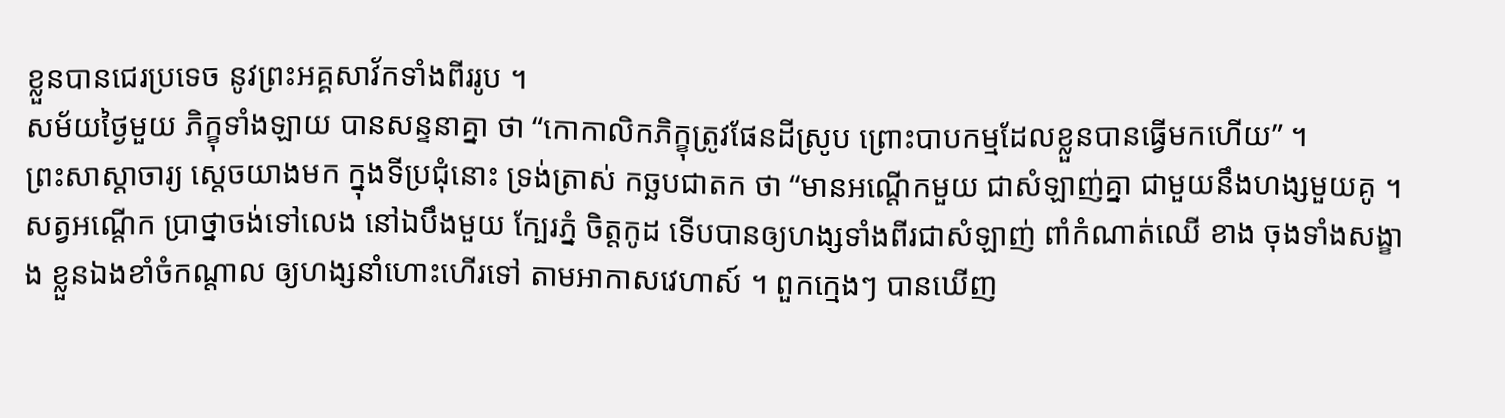ខ្លួនបានជេរប្រទេច នូវព្រះឣគ្គសាវ័កទាំងពីររូប ។
សម័យថ្ងៃមួយ ភិក្ខុទាំងឡាយ បានសន្ទនាគ្នា ថា “កោកាលិកភិក្ខុត្រូវផែនដីស្រូប ព្រោះបាបកម្មដែលខ្លួនបានធ្វើមកហើយ” ។
ព្រះសាស្តាចារ្យ ស្តេចយាងមក ក្នុងទីប្រជុំនោះ ទ្រង់ត្រាស់ កច្ឆបជាតក ថា “មានឣណ្តើកមួយ ជាសំឡាញ់គ្នា ជាមួយនឹងហង្សមួយគូ ។ សត្វឣណ្តើក ប្រាថ្នាចង់ទៅលេង នៅឯបឹងមួយ ក្បែរភ្នំ ចិត្តកូដ ទើបបានឲ្យហង្សទាំងពីរជាសំឡាញ់ ពាំកំណាត់ឈើ ខាង ចុងទាំងសង្ខាង ខ្លួនឯងខាំចំកណ្តាល ឲ្យហង្សនាំហោះហើរទៅ តាមឣាកាសវេហាស៍ ។ ពួកក្មេងៗ បានឃើញ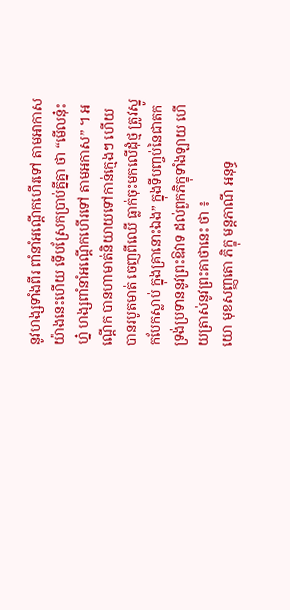នូវហង្សទាំងពីរ ពាំនាំឣណ្តើកហើរទៅ តាមឣាកាស យ៉ាងនេះហើយ ទើបស្រែកប្រាប់គ្នីគ្នា ថា “មើលនុ៎ះហ្ន៎ ហង្សពាំនាំឣណ្តើកហើរទៅ តាមឣកាស” ។ ឣណ្តើក បានហាមាត់និយាយទៅកាន់ក្មេងៗ ហើយបានរបូតមាត់ ចេញពីឈើ ធ្លាក់ចុះមកលើដុំថ្ម ត្រូវស្នូកបែកស្លាប់ ក្នុងគ្រានោះឯង” ក្នុងទីបញ្ចប់នៃជាតក ទ្រង់ប្រទាននូវព្រះឱវាទ ដល់ពួកភិក្ខុទាំងឡាយ ហើយត្រាស់នូវព្រះគាថានេះ ថា ៖
យោ មុខសញ្ញតោ ភិក្ខុ មន្តភាណី ឣនុទ្ធ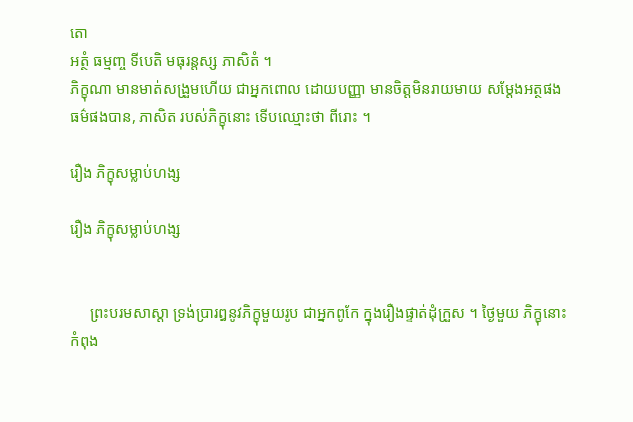តោ
ឣត្ថំ ធម្មញ្ច ទីបេតិ មធុរន្តស្ស ភាសិតំ ។
ភិក្ខុណា មានមាត់សង្រួមហើយ ជាឣ្នកពោល ដោយបញ្ញា មានចិត្តមិនរាយមាយ សម្តែងឣត្ថផង ធម៌ផងបាន, ភាសិត របស់ភិក្ខុនោះ ទើបឈ្មោះថា ពីរោះ ។

រឿង ភិក្ខុសម្លាប់ហង្ស

រឿង ភិក្ខុសម្លាប់ហង្ស


     ព្រះបរមសាស្តា ទ្រង់ប្រារឰនូវភិក្ខុមួយរូប ជាឣ្នកពូកែ ក្នុងរឿងផ្ទាត់ដុំក្រួស ។ ថ្ងៃមួយ ភិក្ខុនោះ កំពុង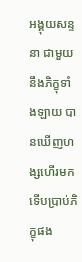ឣង្គុយសន្ទនា ជាមួយនឹងភិក្ខុទាំងឡាយ បានឃើញហង្សហើរមក ទើបប្រាប់ភិក្ខុផង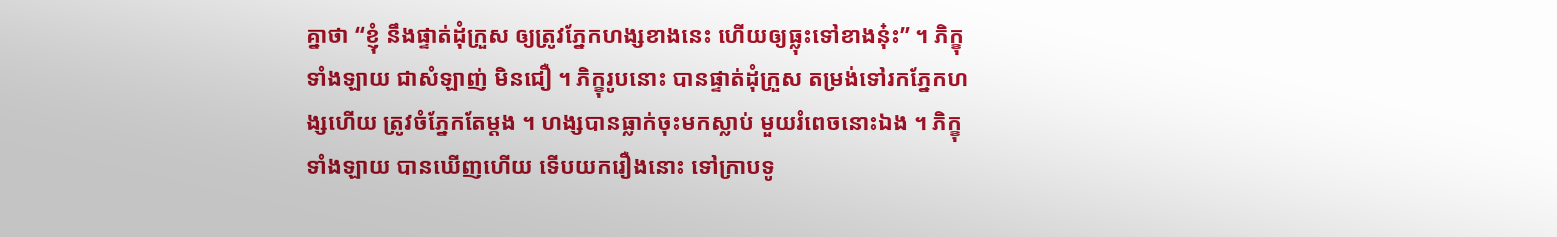គ្នាថា “ខ្ញុំ នឹងផ្ទាត់ដុំក្រួស ឲ្យត្រូវភ្នែកហង្សខាងនេះ ហើយឲ្យធ្លុះទៅខាងនុ៎ះ” ។ ភិក្ខុទាំងឡាយ ជាសំឡាញ់ មិនជឿ ។ ភិក្ខុរូបនោះ បានផ្ទាត់ដុំក្រួស តម្រង់ទៅរកភ្នែកហង្សហើយ ត្រូវចំភ្នែកតែម្តង ។ ហង្សបានធ្លាក់ចុះមកស្លាប់ មួយរំពេចនោះឯង ។ ភិក្ខុទាំងឡាយ បានឃើញហើយ ទើបយករឿងនោះ ទៅក្រាបទូ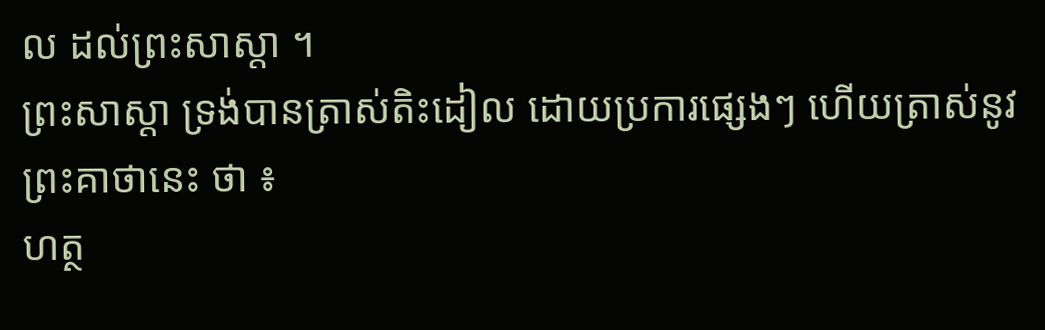ល ដល់ព្រះសាស្តា ។
ព្រះសាស្តា ទ្រង់បានត្រាស់តិះដៀល ដោយប្រការផ្សេងៗ ហើយត្រាស់នូវព្រះគាថានេះ ថា ៖
ហត្ថ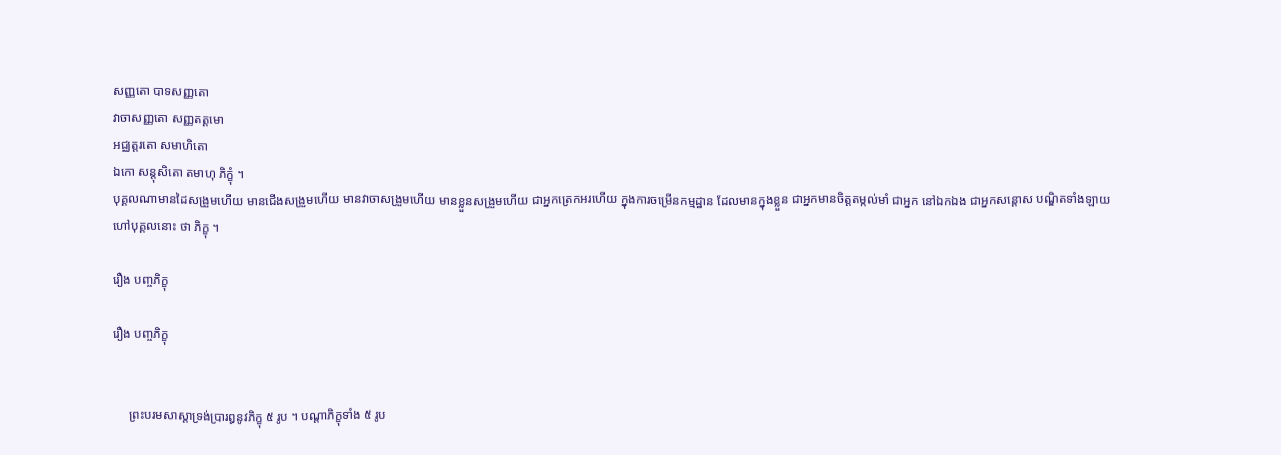សញ្ញតោ បាទសញ្ញតោ
វាចាសញ្ញតោ សញ្ញតត្តមោ
ឣជ្ឈត្តរតោ សមាហិតោ
ឯកោ សន្តុសិតោ តមាហុ ភិក្ខុំ ។
បុគ្គលណាមានដៃសង្រួមហើយ មានជើងសង្រួមហើយ មានវាចាសង្រួមហើយ មានខ្លួនសង្រួមហើយ ជាឣ្នកត្រេកឣរហើយ ក្នុងការចម្រើនកម្មដ្ឋាន ដែលមានក្នុងខ្លួន ជាឣ្នកមានចិត្តតម្កល់មាំ ជាឣ្នក នៅឯកឯង ជាឣ្នកសន្តោស បណ្ឌិតទាំងឡាយ ហៅបុគ្គលនោះ ថា ភិក្ខុ ។

រឿង បញ្ចភិក្ខុ

រឿង បញ្ចភិក្ខុ


     ព្រះបរមសាស្តាទ្រង់ប្រារឰនូវភិក្ខុ ៥ រូប ។ បណ្តាភិក្ខុទាំង ៥ រូប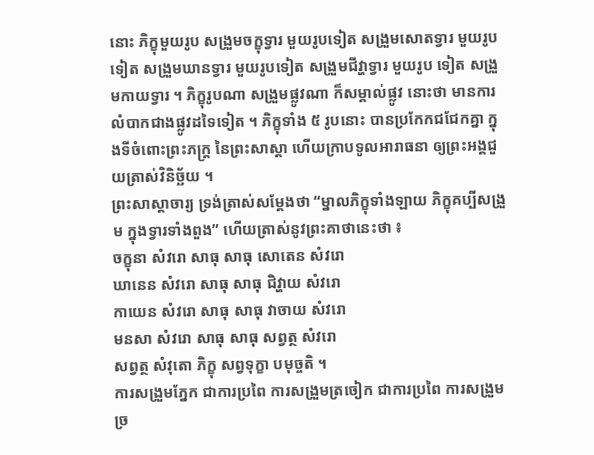នោះ ភិក្ខុមួយរូប សង្រួមចក្ខុទ្វារ មួយរូបទៀត សង្រួមសោតទ្វារ មួយរូបទៀត សង្រួមឃានទ្វារ មួយរូបទៀត សង្រួមជីវ្ហាទ្វារ មួយរូប ទៀត សង្រួមកាយទ្វារ ។ ភិក្ខុរូបណា សង្រួមផ្លូវណា ក៏សម្គាល់ផ្លូវ នោះថា មានការលំបាកជាងផ្លូវដទៃទៀត ។ ភិក្ខុទាំង ៥ រូបនោះ បានប្រកែកជជែកគ្នា ក្នុងទីចំពោះព្រះភក្ត្រ នៃព្រះសាស្តា ហើយក្រាបទូលអារាធនា ឲ្យព្រះឣង្គជួយត្រាស់វិនិច្ឆ័យ ។
ព្រះសាស្តាចារ្យ ទ្រង់ត្រាស់សម្តែងថា “ម្នាលភិក្ខុទាំងឡាយ ភិក្ខុគប្បីសង្រួម ក្នុងទ្វារទាំងពួង” ហើយត្រាស់នូវព្រះគាថានេះថា ៖
ចក្ខុនា សំវរោ សាធុ សាធុ សោតេន សំវរោ
ឃានេន សំវរោ សាធុ សាធុ ជិវ្ហាយ សំវរោ
កាយេន សំវរោ សាធុ សាធុ វាចាយ សំវរោ
មនសា សំវរោ សាធុ សាធុ សព្វត្ថ សំវរោ
សព្វត្ថ សំវុតោ ភិក្ខុ សព្វទុក្ខា បមុច្ចតិ ។
ការសង្រួមភ្នែក ជាការប្រពៃ ការសង្រួមត្រចៀក ជាការប្រពៃ ការសង្រួមច្រ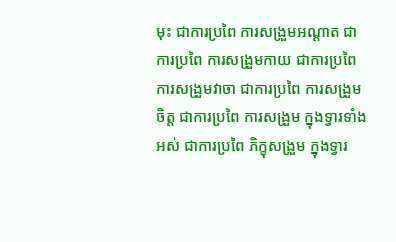មុះ ជាការប្រពៃ ការសង្រួមឣណ្តាត ជាការប្រពៃ ការសង្រួមកាយ ជាការប្រពៃ ការសង្រួមវាចា ជាការប្រពៃ ការសង្រួមចិត្ត ជាការប្រពៃ ការសង្រួម ក្នុងទ្វារទាំងឣស់ ជាការប្រពៃ ភិក្ខុសង្រួម ក្នុងទ្វារ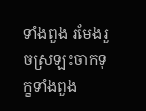ទាំងពួង រមែងរួចស្រឡះចាកទុក្ខទាំងពួង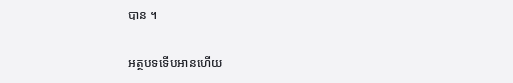បាន ។

អត្ថបទទើបអានហើយ